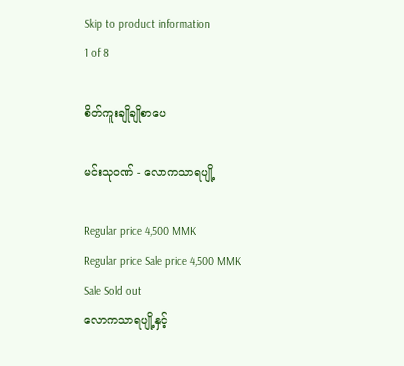Skip to product information
1 of 8

စိတ်ကူးချိုချိုစာပေ

မင်းသုဝဏ် - လောကသာရပျို့

Regular price 4,500 MMK
Regular price Sale price 4,500 MMK
Sale Sold out
လောကသာရပျို့နှင့်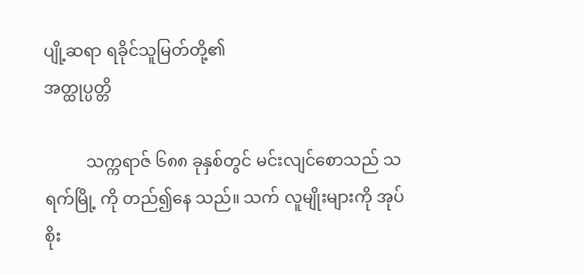ပျို့ဆရာ ရခိုင်သူမြတ်တို့၏
အတ္ထုပ္ပတ္တိ

          သက္ကရာဇ် ၆၈၈ ခုနှစ်တွင် မင်းလျင်စောသည် သရက်မြို့ ကို တည်၍နေ သည်။ သက် လူမျိုးများကို အုပ်စိုး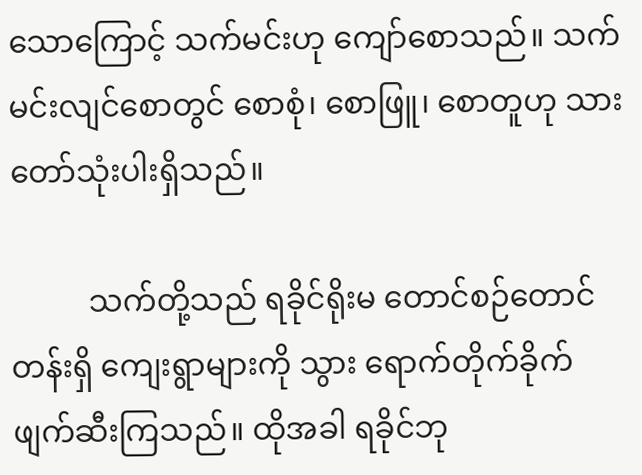သောကြောင့် သက်မင်းဟု ကျော်စောသည်။ သက်မင်းလျင်စောတွင် စောစုံ၊ စောဖြူ၊ စောတူဟု သားတော်သုံးပါးရှိသည်။

          သက်တို့သည် ရခိုင်ရိုးမ တောင်စဉ်တောင်တန်းရှိ ကျေးရွာများကို သွား ရောက်တိုက်ခိုက် ဖျက်ဆီးကြသည်။ ထိုအခါ ရခိုင်ဘု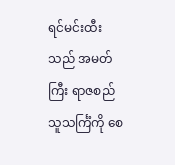ရင်မင်းထီးသည် အမတ်ကြီး ရာဇစည်သူသင်္ကြံကို စေ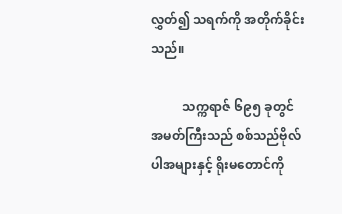လွှတ်၍ သရက်ကို အတိုက်ခိုင်းသည်။

          သက္ကရာဇ် ၆၉၅ ခုတွင် အမတ်ကြီးသည် စစ်သည်ဗိုလ်ပါအများနှင့် ရိုးမတောင်ကို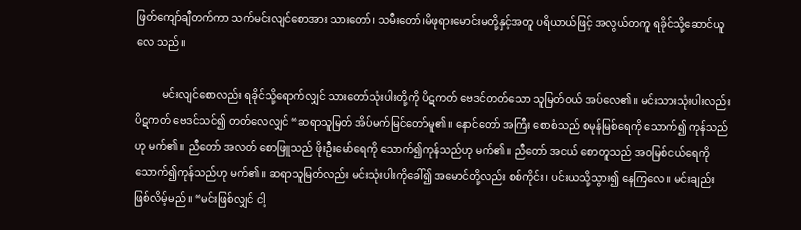ဖြတ်ကျော်ချီတက်ကာ သက်မင်းလျင်စောအား သားတော်၊ သမီးတော်၊မိဖုရားမောင်းမတို့နှင့်အတူ ပရိယာယ်ဖြင့် အလွယ်တကူ ရခိုင်သို့ဆောင်ယူလေ သည်။

          မင်းလျင်စောလည်း ရခိုင်သို့ရောက်လျှင် သားတော်သုံးပါးတို့ကို ပိဋကတ် ဗေဒင်တတ်သော သူမြတ်ဝယ် အပ်လေ၏။ မင်းသားသုံးပါးလည်း ပိဋကတ် ဗေဒင်သင်၍ တတ်လေလျှင် “ဆရာသူမြတ် အိပ်မက်မြင်တော်မူ၏။ နောင်တော် အကြီး စောစံသည် စမုန်မြစ်ရေကို သောက်၍ ကုန်သည်ဟု မက်၏။ ညီတော် အလတ် စောဖြူသည် ဖိုးဦးမော်ရေကို သောက်၍ကုန်သည်ဟု မက်၏။ ညီတော် အငယ် စောတူသည် အဝမြစ်ငယ်ရေကို သောက်၍ကုန်သည်ဟု မက်၏။ ဆရာသူမြတ်လည်း မင်းသုံးပါးကိုခေါ်၍ အမောင်တို့လည်း စစ်ကိုင်း၊ ပင်းယသို့သွား၍ နေကြလေ။ မင်းချည်းဖြစ်လိမ့်မည်။ “မင်းဖြစ်လျှင် ငါ့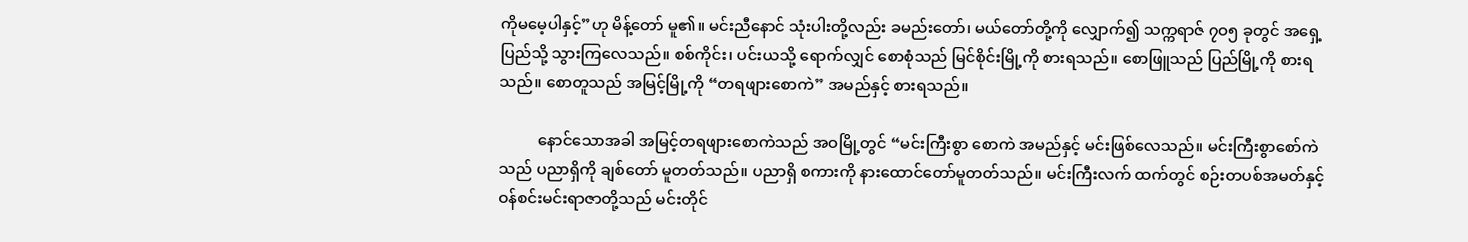ကိုမမေ့ပါနှင့်”ဟု မိန့်တော် မူ၏။ မင်းညီနောင် သုံးပါးတို့လည်း ခမည်းတော်၊ မယ်တော်တို့ကို လျှောက်၍ သက္ကရာဇ် ၇ဝ၅ ခုတွင် အရှေ့ပြည်သို့ သွားကြလေသည်။ စစ်ကိုင်း၊ ပင်းယသို့ ရောက်လျှင် စောစုံသည် မြင်စိုင်းမြို့ကို စားရသည်။ စောဖြူသည် ပြည်မြို့ကို စားရသည်။ စောတူသည် အမြင့်မြို့ကို “တရဖျားစောကဲ” အမည်နှင့် စားရသည်။

          နောင်သောအခါ အမြင့်တရဖျားစောကဲသည် အဝမြို့တွင် “မင်းကြီးစွာ စောကဲ အမည်နှင့် မင်းဖြစ်လေသည်။ မင်းကြီးစွာစော်ကဲသည် ပညာရှိကို ချစ်တော် မူတတ်သည်။ ပညာရှိ စကားကို နားထောင်တော်မူတတ်သည်။ မင်းကြီးလက် ထက်တွင် စဉ်းတပစ်အမတ်နှင့် ဝန်စင်းမင်းရာဇာတို့သည် မင်းတိုင်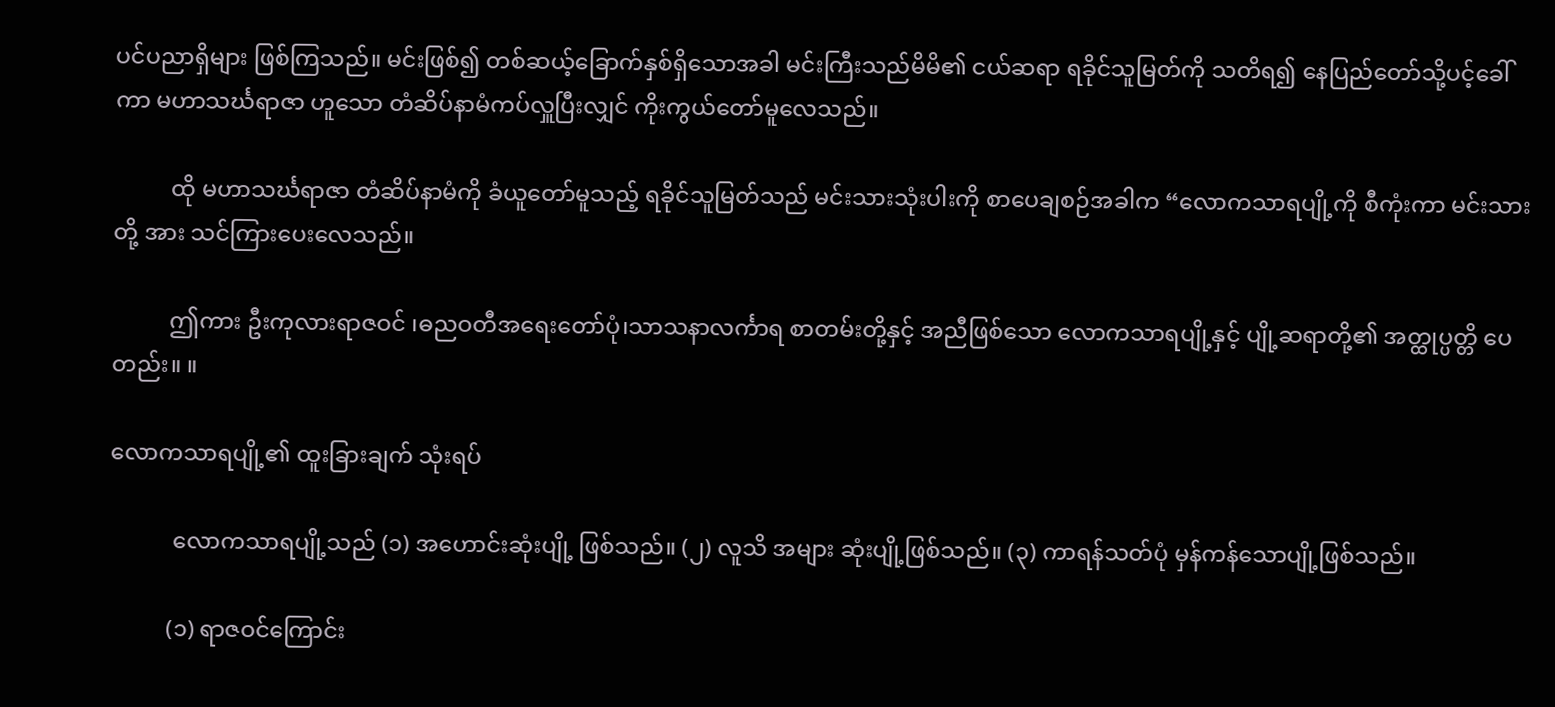ပင်ပညာရှိများ ဖြစ်ကြသည်။ မင်းဖြစ်၍ တစ်ဆယ့်ခြောက်နှစ်ရှိသောအခါ မင်းကြီးသည်မိမိ၏ ငယ်ဆရာ ရခိုင်သူမြတ်ကို သတိရ၍ နေပြည်တော်သို့ပင့်ခေါ်ကာ မဟာသင်္ဃရာဇာ ဟူသော တံဆိပ်နာမံကပ်လှူပြီးလျှင် ကိုးကွယ်တော်မူလေသည်။

          ထို မဟာသင်္ဃရာဇာ တံဆိပ်နာမံကို ခံယူတော်မူသည့် ရခိုင်သူမြတ်သည် မင်းသားသုံးပါးကို စာပေချစဉ်အခါက “လောကသာရပျို့ကို စီကုံးကာ မင်းသားတို့ အား သင်ကြားပေးလေသည်။

          ဤကား ဦးကုလားရာဇဝင် ၊ဓညဝတီအရေးတော်ပုံ၊သာသနာလင်္ကာရ စာတမ်းတို့နှင့် အညီဖြစ်သော လောကသာရပျို့နှင့် ပျို့ဆရာတို့၏ အတ္ထုပ္ပတ္တိ ပေတည်း။ ။

လောကသာရပျို့၏ ထူးခြားချက် သုံးရပ်

           လောကသာရပျို့သည် (၁) အဟောင်းဆုံးပျို့ ဖြစ်သည်။ (၂) လူသိ အများ ဆုံးပျို့ဖြစ်သည်။ (၃) ကာရန်သတ်ပုံ မှန်ကန်သောပျို့ဖြစ်သည်။

          (၁) ရာဇဝင်ကြောင်း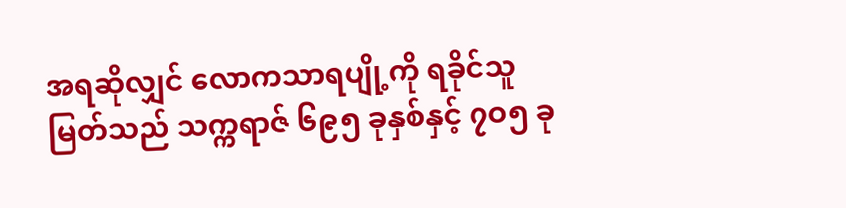အရဆိုလျှင် လောကသာရပျို့ကို ရခိုင်သူမြတ်သည် သက္ကရာဇ် ၆၉၅ ခုနှစ်နှင့် ၇ဝ၅ ခု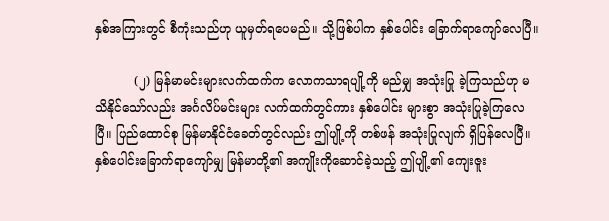နှစ်အကြားတွင် စီကုံးသည်ဟု ယူမှတ်ရပေမည်။ သို့ဖြစ်ပါက နှစ်ပေါင်း ခြောက်ရာကျော်လေပြီ။

          (၂) မြန်မာမင်းများလက်ထက်က လောကသာရပျို့ကို မည်မျှ အသုံးပြု ခဲ့ကြသည်ဟု မသိနိုင်သော်လည်း အင်္ဂလိပ်မင်းများ လက်ထက်တွင်ကား နှစ်ပေါင်း များစွာ အသုံးပြုခဲ့ကြလေပြီ။ ပြည်ထောင်စု မြန်မာနိုင်ငံခေတ်တွင်လည်း ဤပျို့ကို တစ်ဖန် အသုံးပြုလျက် ရှိပြန်လေပြီ။ နှစ်ပေါင်းခြောက်ရာကျော်မျှ မြန်မာတို့၏ အကျိုးကိုဆောင်ခဲ့သည့် ဤပျို့၏ ကျေးဇူး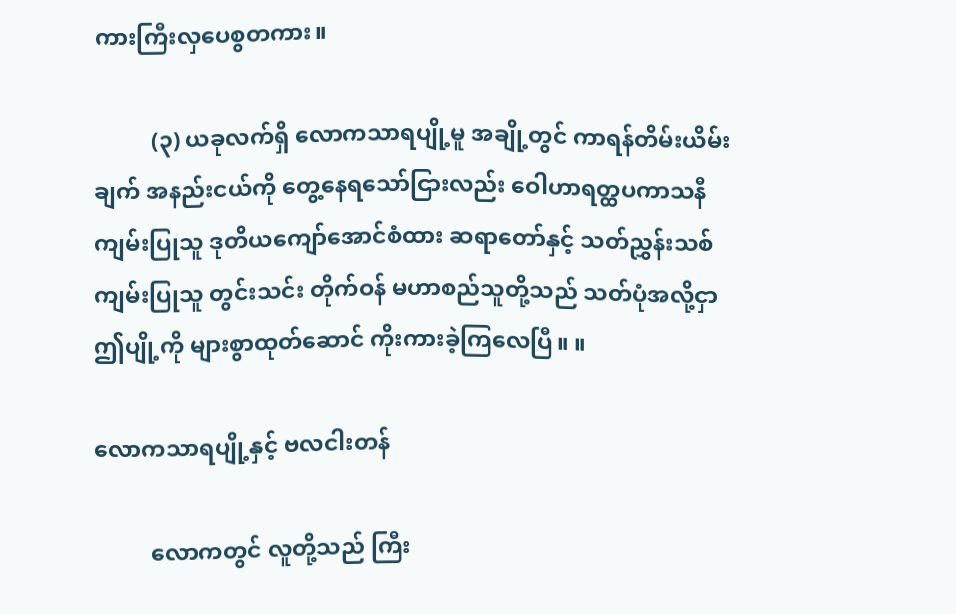ကားကြီးလှပေစွတကား။

          (၃) ယခုလက်ရှိ လောကသာရပျို့မူ အချို့တွင် ကာရန်တိမ်းယိမ်းချက် အနည်းငယ်ကို တွေ့နေရသော်ငြားလည်း ဝေါဟာရတ္ထပကာသနီကျမ်းပြုသူ ဒုတိယကျော်အောင်စံထား ဆရာတော်နှင့် သတ်ညွှန်းသစ်ကျမ်းပြုသူ တွင်းသင်း တိုက်ဝန် မဟာစည်သူတို့သည် သတ်ပုံအလို့ငှာ ဤပျို့ကို များစွာထုတ်ဆောင် ကိုးကားခဲ့ကြလေပြီ။ ။

လောကသာရပျို့နှင့် ဗလငါးတန်

          လောကတွင် လူတို့သည် ကြီး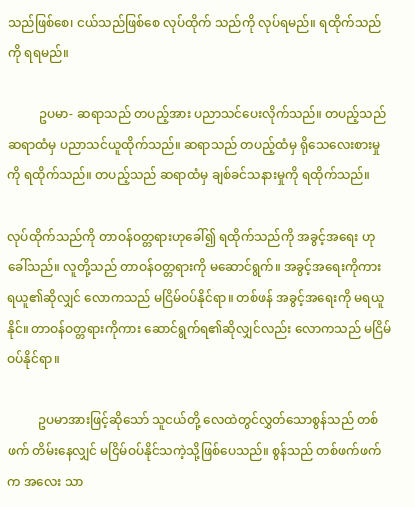သည်ဖြစ်စေ၊ ငယ်သည်ဖြစ်စေ လုပ်ထိုက် သည်ကို လုပ်ရမည်။ ရထိုက်သည်ကို ရရမည်။

          ဥပမာ- ဆရာသည် တပည့်အား ပညာသင်ပေးလိုက်သည်။ တပည့်သည် ဆရာထံမှ ပညာသင်ယူထိုက်သည်။ ဆရာသည် တပည့်ထံမှ ရိုသေလေးစားမှုကို ရထိုက်သည်။ တပည့်သည် ဆရာထံမှ ချစ်ခင်သနားမှုကို ရထိုက်သည်။

လုပ်ထိုက်သည်ကို တာဝန်ဝတ္တရားဟုခေါ်၍ ရထိုက်သည်ကို အခွင့်အရေး ဟု ခေါ်သည်။ လူတို့သည် တာဝန်ဝတ္တရားကို မဆောင်ရွက်။ အခွင့်အရေးကိုကား ရယူ၏ဆိုလျှင် လောကသည် မငြိမ်ဝပ်နိုင်ရာ။ တစ်ဖန် အခွင့်အရေးကို မရယူနိုင်။ တာဝန်ဝတ္တရားကိုကား ဆောင်ရွက်ရ၏ဆိုလျှင်လည်း လောကသည် မငြိမ်ဝပ်နိုင်ရာ။

          ဥပမာအားဖြင့်ဆိုသော် သူငယ်တို့ လေထဲတွင်လွှတ်သောစွန်သည် တစ်ဖက် တိမ်းနေလျှင် မငြိမ်ဝပ်နိုင်သကဲ့သို့ဖြစ်ပေသည်။ စွန်သည် တစ်ဖက်ဖက်က အလေး သာ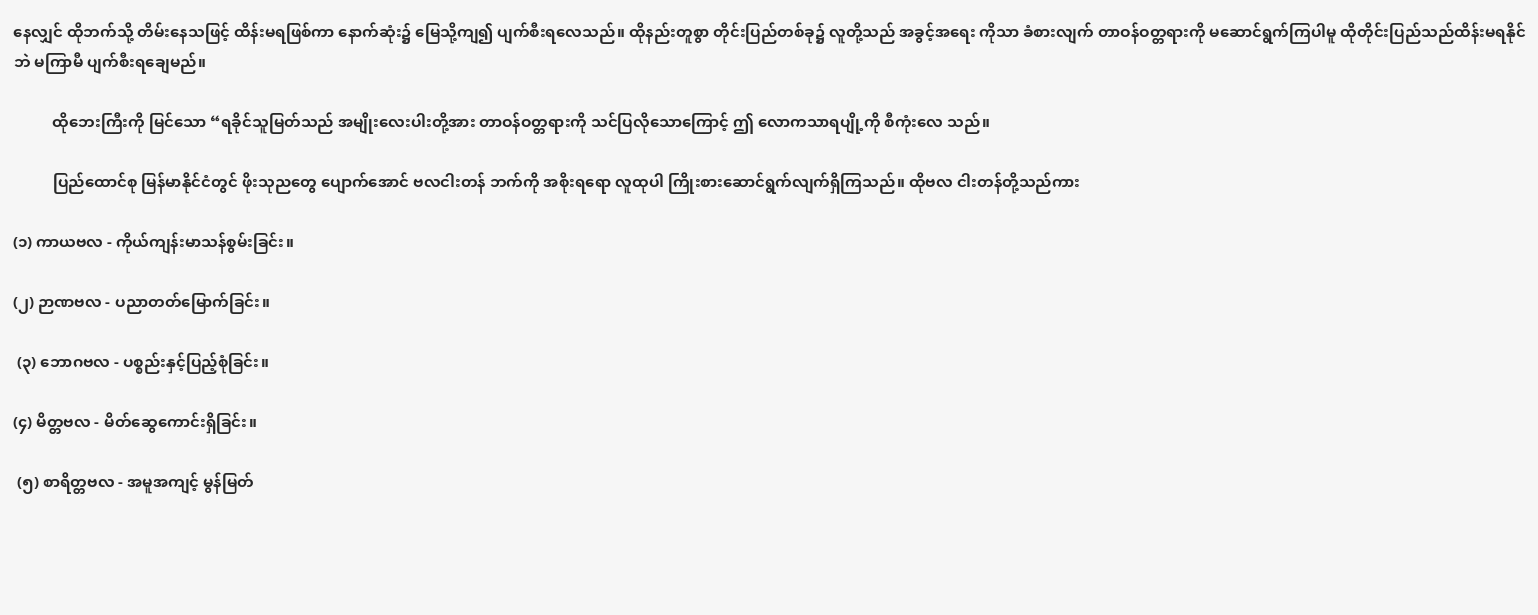နေလျှင် ထိုဘက်သို့ တိမ်းနေသဖြင့် ထိန်းမရဖြစ်ကာ နောက်ဆုံး၌ မြေသို့ကျ၍ ပျက်စီးရလေသည်။ ထိုနည်းတူစွာ တိုင်းပြည်တစ်ခု၌ လူတို့သည် အခွင့်အရေး ကိုသာ ခံစားလျက် တာဝန်ဝတ္တရားကို မဆောင်ရွက်ကြပါမူ ထိုတိုင်းပြည်သည်ထိန်းမရနိုင်ဘဲ မကြာမီ ပျက်စီးရချေမည်။

          ထိုဘေးကြီးကို မြင်သော “ရခိုင်သူမြတ်သည် အမျိုးလေးပါးတို့အား တာဝန်ဝတ္တရားကို သင်ပြလိုသောကြောင့် ဤ လောကသာရပျို့ကို စီကုံးလေ သည်။

          ပြည်ထောင်စု မြန်မာနိုင်ငံတွင် ဖိုးသုညတွေ ပျောက်အောင် ဗလငါးတန် ဘက်ကို အစိုးရရော လူထုပါ ကြိုးစားဆောင်ရွက်လျက်ရှိကြသည်။ ထိုဗလ ငါးတန်တို့သည်ကား

(၁) ကာယဗလ - ကိုယ်ကျန်းမာသန်စွမ်းခြင်း။

(၂) ဉာဏဗလ - ပညာတတ်မြောက်ခြင်း။

 (၃) ဘောဂဗလ - ပစ္စည်းနှင့်ပြည့်စုံခြင်း။

(၄) မိတ္တဗလ - မိတ်ဆွေကောင်းရှိခြင်း။

 (၅) စာရိတ္တဗလ - အမူအကျင့် မွန်မြတ်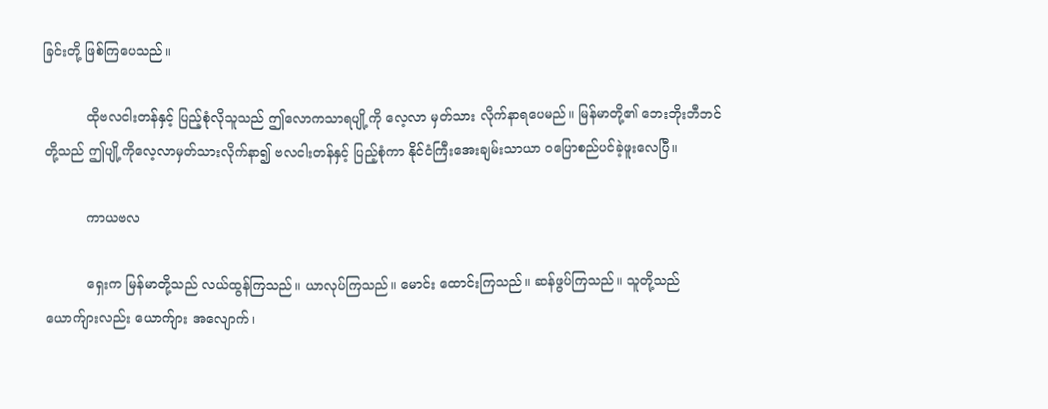ခြင်းတို့ ဖြစ်ကြပေသည်။

          ထိုဗလငါးတန်နှင့် ပြည့်စုံလိုသူသည် ဤလောကသာရပျို့ကို လေ့လာ မှတ်သား လိုက်နာရပေမည်။ မြန်မာတို့၏ ဘေးဘိုးဘီဘင်တို့သည် ဤပျို့ကိုလေ့လာမှတ်သားလိုက်နာ၍ ဗလငါးတန်နှင့် ပြည့်စုံကာ နိုင်ငံကြီးအေးချမ်းသာယာ ဝပြောစည်ပင်ခဲ့ဖူးလေပြီ။

          ကာယဗလ

          ရှေးက မြန်မာတို့သည် လယ်ထွန်ကြသည်။ ယာလုပ်ကြသည်။ မောင်း ထောင်းကြသည်။ ဆန်ဖွပ်ကြသည်။ သူတို့သည် ယောက်ျားလည်း ယောက်ျား အလျောက်၊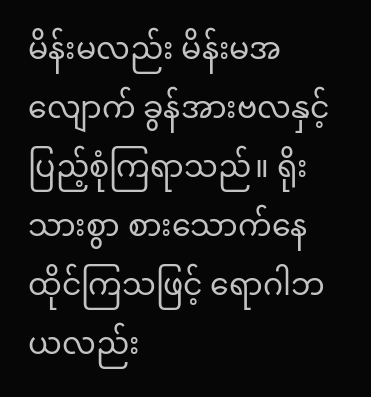မိန်းမလည်း မိန်းမအလျောက် ခွန်အားဗလနှင့် ပြည့်စုံကြရာသည်။ ရိုးသားစွာ စားသောက်နေထိုင်ကြသဖြင့် ရောဂါဘယလည်း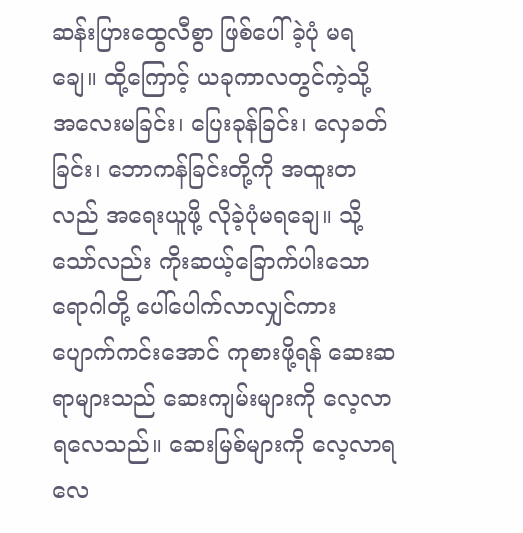ဆန်းပြားထွေလီစွာ ဖြစ်ပေါ်ခဲ့ပုံ မရချေ။ ထို့ကြောင့် ယခုကာလတွင်ကဲ့သို့ အလေးမခြင်း၊ ပြေးခုန်ခြင်း၊ လှေခတ်ခြင်း၊ ဘောကန်ခြင်းတို့ကို အထူးတလည် အရေးယူဖို့ လိုခဲ့ပုံမရချေ။ သို့ သော်လည်း ကိုးဆယ့်ခြောက်ပါးသောရောဂါတို့ ပေါ်ပေါက်လာလျှင်ကား ပျောက်ကင်းအောင် ကုစားဖို့ရန် ဆေးဆရာများသည် ဆေးကျမ်းများကို လေ့လာရလေသည်။ ဆေးမြစ်များကို လေ့လာရလေ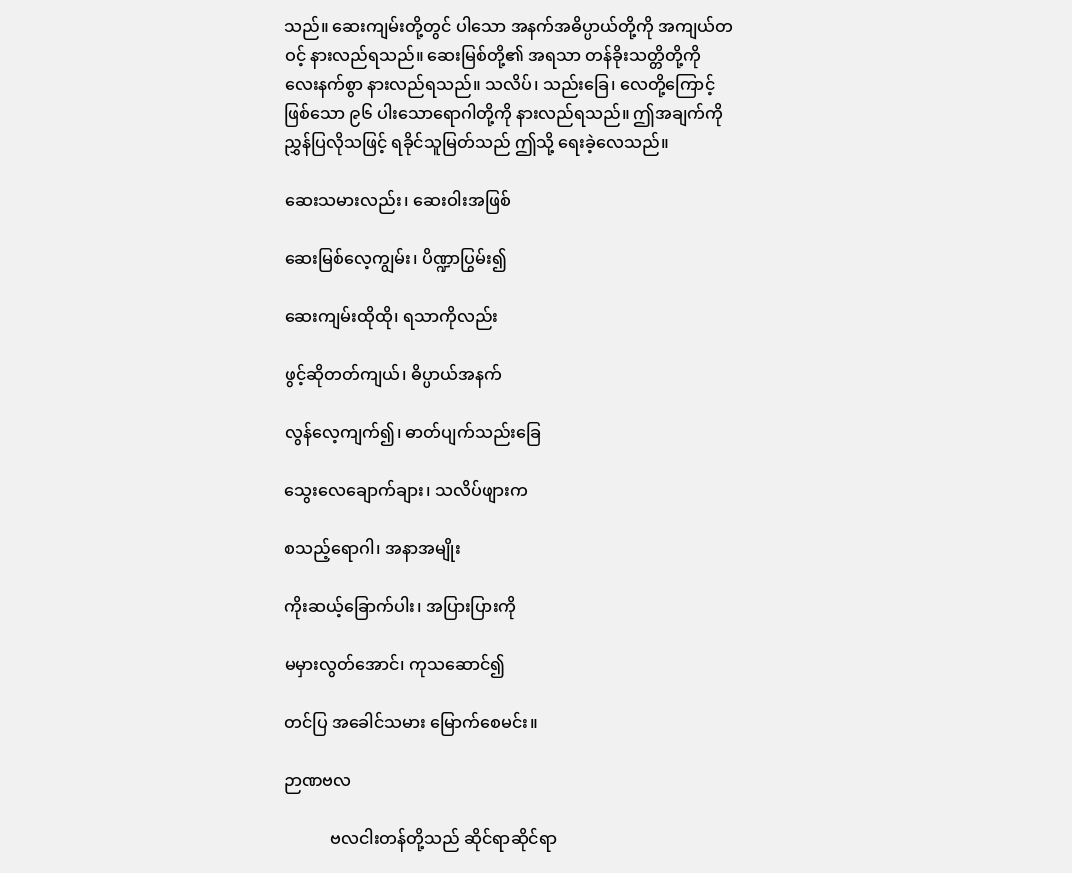သည်။ ဆေးကျမ်းတို့တွင် ပါသော အနက်အဓိပ္ပာယ်တို့ကို အကျယ်တဝင့် နားလည်ရသည်။ ဆေးမြစ်တို့၏ အရသာ တန်ခိုးသတ္တိတို့ကို လေးနက်စွာ နားလည်ရသည်။ သလိပ်၊ သည်းခြေ၊ လေတို့ကြောင့်ဖြစ်သော ၉၆ ပါးသောရောဂါတို့ကို နားလည်ရသည်။ ဤအချက်ကို ညွှန်ပြလိုသဖြင့် ရခိုင်သူမြတ်သည် ဤသို့ ရေးခဲ့လေသည်။

ဆေးသမားလည်း၊ ဆေးဝါးအဖြစ်

ဆေးမြစ်လေ့ကျွမ်း၊ ပိဏ္ဍာပြွမ်း၍

ဆေးကျမ်းထိုထို၊ ရသာကိုလည်း

ဖွင့်ဆိုတတ်ကျယ်၊ ဓိပ္ပာယ်အနက်

လွန်လေ့ကျက်၍၊ ဓာတ်ပျက်သည်းခြေ

သွေးလေချောက်ချား၊ သလိပ်ဖျားက

စသည့်ရောဂါ၊ အနာအမျိုး

ကိုးဆယ့်ခြောက်ပါး၊ အပြားပြားကို

မမှားလွတ်အောင်၊ ကုသဆောင်၍

တင်ပြ အခေါင်သမား မြောက်စေမင်း။

ဉာဏဗလ

           ဗလငါးတန်တို့သည် ဆိုင်ရာဆိုင်ရာ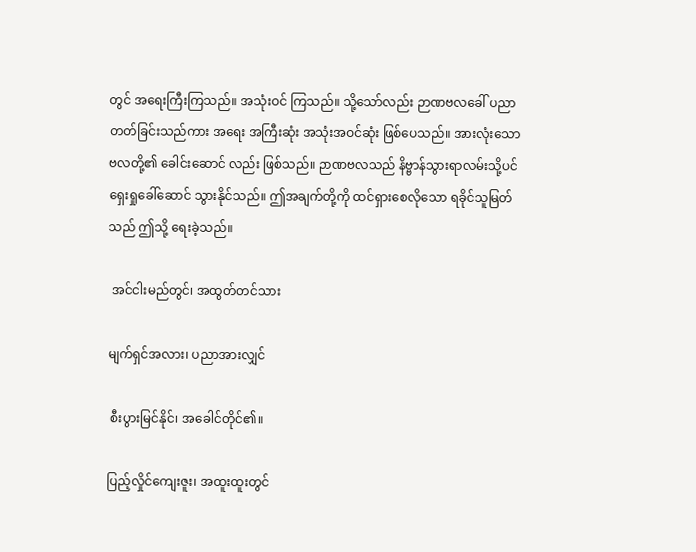တွင် အရေးကြီးကြသည်။ အသုံးဝင် ကြသည်။ သို့သော်လည်း ဉာဏဗလခေါ် ပညာတတ်ခြင်းသည်ကား အရေး အကြီးဆုံး အသုံးအဝင်ဆုံး ဖြစ်ပေသည်။ အားလုံးသော ဗလတို့၏ ခေါင်းဆောင် လည်း ဖြစ်သည်။ ဉာဏဗလသည် နိဗ္ဗာန်သွားရာလမ်းသို့ပင် ရှေးရှုခေါ်ဆောင် သွားနိုင်သည်။ ဤအချက်တို့ကို ထင်ရှားစေလိုသော ရခိုင်သူမြတ်သည် ဤသို့ ရေးခဲ့သည်။

 အင်ငါးမည်တွင်၊ အထွတ်တင်သား

မျက်ရှင်အလား၊ ပညာအားလျှင်

 စီးပွားမြင်နိုင်၊ အခေါင်တိုင်၏။

ပြည့်လှိုင်ကျေးဇူး၊ အထူးထူးတွင်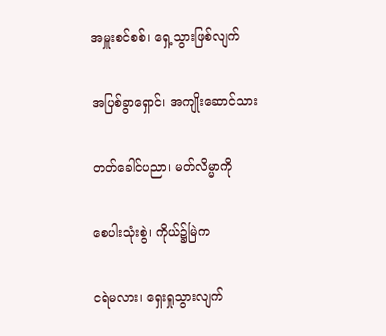အမှူးစင်စစ်၊ ရှေ့သွားဖြစ်လျက်

အပြစ်ခွာရှောင်၊ အကျိုးဆောင်သား

တတ်ခေါင်ပညာ၊ မတ်လိမ္မာကို

စေပါးသုံးစွဲ၊ ကိုယ်၌မြဲက

ငရဲမလား၊ ရှေးရှုသွားလျက်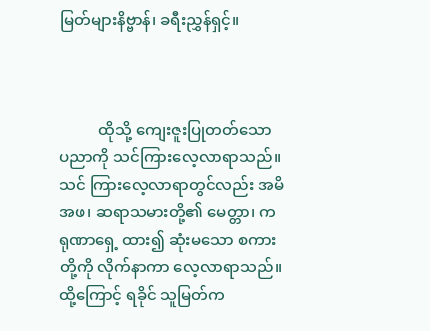မြတ်များနိဗ္ဗာန်၊ ခရီးညွှန်ရှင့်။



          ထိုသို့ ကျေးဇူးပြုတတ်သော ပညာကို သင်ကြားလေ့လာရာသည်။ သင် ကြားလေ့လာရာတွင်လည်း အမိအဖ၊ ဆရာသမားတို့၏ မေတ္တာ၊ ကရုဏာရှေ့ ထား၍ ဆုံးမသော စကားတို့ကို လိုက်နာကာ လေ့လာရာသည်။ ထို့ကြောင့် ရခိုင် သူမြတ်က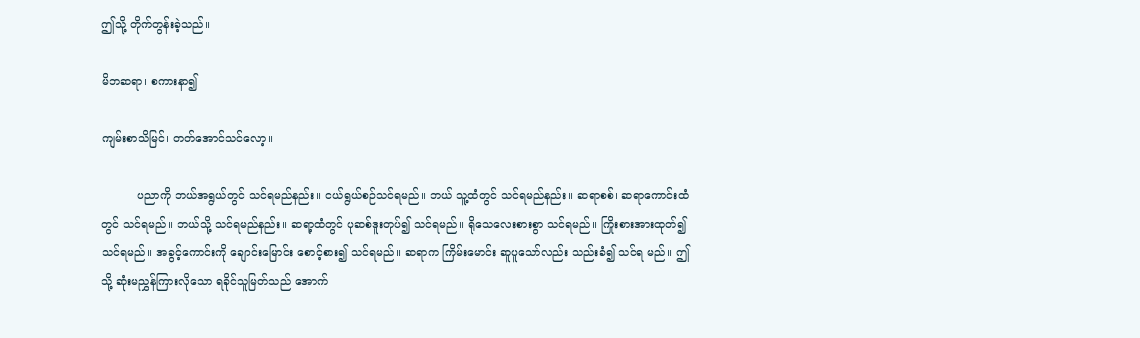ဤသို့ တိုက်တွန်းခဲ့သည်။

မိဘဆရာ၊ စကားနာ၍

ကျမ်းစာသိမြင်၊ တတ်အောင်သင်လော့။

          ပညာကို ဘယ်အရွယ်တွင် သင်ရမည်နည်း။ ငယ်ရွယ်စဉ်သင်ရမည်။ ဘယ် သူ့ထံတွင် သင်ရမည်နည်း။ ဆရာစစ်၊ ဆရာကောင်းထံတွင် သင်ရမည်။ ဘယ်သို့ သင်ရမည်နည်း။ ဆရာ့ထံတွင် ပုဆစ်ဒူးတုပ်၍ သင်ရမည်။ ရိုသေလေးစားစွာ သင်ရမည်။ ကြိုးစားအားထုတ်၍ သင်ရမည်။ အခွင့်ကောင်းကို ချောင်းမြောင်း စောင့်စား၍ သင်ရမည်။ ဆရာက ကြိမ်းမောင်း ဆူပူသော်လည်း သည်းခံ၍ သင်ရ မည်။ ဤသို့ ဆုံးမညွှန်ကြားလိုသော ရခိုင်သူမြတ်သည် အောက်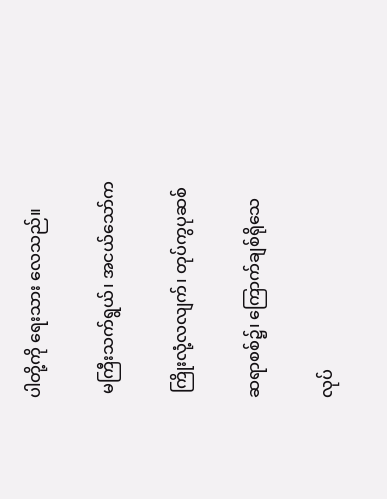ပါတို့ကို ရေးသား လေသည်။

 မကြီးသက်ရွယ်၊ အငယ်သော်က

 ကြိုးလုံ့လလျက်၊ တုပ်ကွပုဆစ်

ဆရာစစ်၌၊ ကြောက်ချစ်ရိုသေ

လုပ်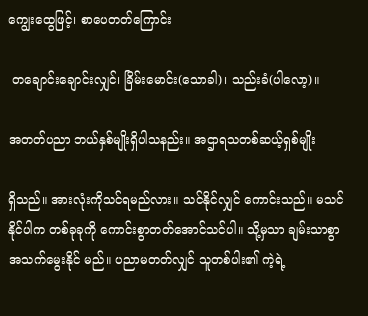ကျွေးထွေဖြင့်၊ စာပေတတ်ကြောင်း

 တချောင်းချောင်းလျှင်၊ ခြိမ်းမောင်း(သောခါ)၊ သည်းခံ(ပါလော့)။

အတတ်ပညာ ဘယ်နှစ်မျိုးရှိပါသနည်း။ အဌာရသတစ်ဆယ့်ရှစ်မျိုး

ရှိသည်။ အားလုံးကိုသင်ရမည်လား။ သင်နိုင်လျှင် ကောင်းသည်။ မသင်နိုင်ပါက တစ်ခုခုကို ကောင်းစွာတတ်အောင်သင်ပါ။ သို့မှသာ ချမ်းသာစွာ အသက်မွေးနိုင် မည်။ ပညာမတတ်လျှင် သူတစ်ပါး၏ ကဲ့ရဲ့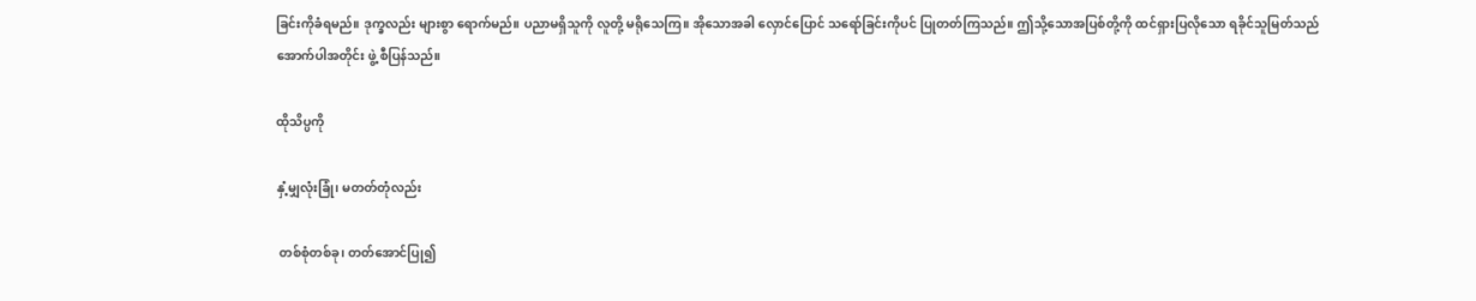ခြင်းကိုခံရမည်။ ဒုက္ခလည်း များစွာ ရောက်မည်။ ပညာမရှိသူကို လူတို့ မရိုသေကြ။ အိုသောအခါ လှောင်ပြောင် သရော်ခြင်းကိုပင် ပြုတတ်ကြသည်။ ဤသို့သောအပြစ်တို့ကို ထင်ရှားပြလိုသော ရခိုင်သူမြတ်သည် အောက်ပါအတိုင်း ဖွဲ့ စီပြန်သည်။

ထိုသိပ္ပကို

နှံ့မျှလုံးခြုံ၊ မတတ်တုံလည်း

 တစ်စုံတစ်ခု၊ တတ်အောင်ပြု၍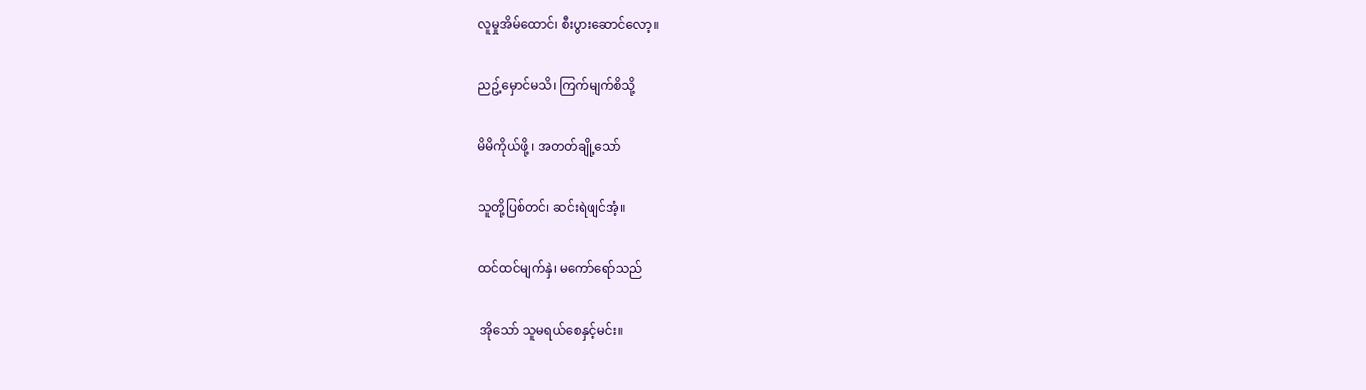လူမှုအိမ်ထောင်၊ စီးပွားဆောင်လော့။

ညဥ့်မှောင်မသိ၊ ကြက်မျက်စိသို့

မိမိကိုယ်ဖို့ ၊ အတတ်ချို့သော်

သူတို့ပြစ်တင်၊ ဆင်းရဲဖျင်အံ့။

ထင်ထင်မျက်နှဲ၊ မကော်ရော်သည်

 အိုသော် သူမရယ်စေနှင့်မင်း။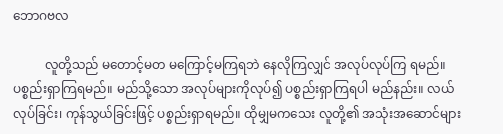ဘောဂဗလ

          လူတို့သည် မတောင့်မတ မကြောင့်မကြရဘဲ နေလိုကြလျှင် အလုပ်လုပ်ကြ ရမည်။ ပစ္စည်းရှာကြရမည်။ မည်သို့သော အလုပ်များကိုလုပ်၍ ပစ္စည်းရှာကြရပါ မည်နည်း။ လယ်လုပ်ခြင်း၊ ကုန်သွယ်ခြင်းဖြင့် ပစ္စည်းရှာရမည်။ ထိုမျှမကသေး လူတို့၏ အသုံးအဆောင်များ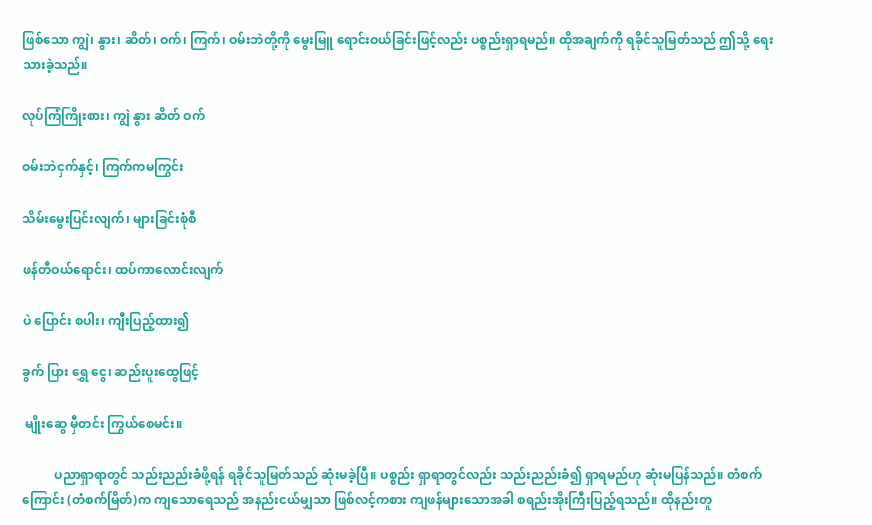ဖြစ်သော ကျွဲ၊ နွား၊ ဆိတ်၊ ဝက်၊ ကြက်၊ ဝမ်းဘဲတို့ကို မွေးမြူ ရောင်းဝယ်ခြင်းဖြင့်လည်း ပစ္စည်းရှာရမည်။ ထိုအချက်ကို ရခိုင်သူမြတ်သည် ဤသို့ ရေးသားခဲ့သည်။

လုပ်ကြံကြိုးစား၊ ကျွဲ နွား ဆိတ် ဝက်

ဝမ်းဘဲငှက်နှင့်၊ ကြက်ကမကြွင်း

သိမ်းမွေးပြင်းလျက်၊ များခြင်းစုံစီ

ဖန်တီဝယ်ရောင်း၊ ထပ်ကာလောင်းလျက်

ပဲ ပြောင်း စပါး၊ ကျီးပြည့်ထား၍

ခွက် ပြား ရွှေ ငွေ၊ ဆည်းပူးထွေဖြင့်

 မျိုးဆွေ မှီတင်း ကြွယ်စေမင်း။

          ပညာရှာရာတွင် သည်းညည်းခံဖို့ရန် ရခိုင်သူမြတ်သည် ဆုံးမခဲ့ပြီ။ ပစ္စည်း ရှာရာတွင်လည်း သည်းညည်းခံ၍ ရှာရမည်ဟု ဆုံးမပြန်သည်။ တံစက်ကြောင်း (တံစက်မြိတ်)က ကျသောရေသည် အနည်းငယ်မျှသာ ဖြစ်လင့်ကစား ကျဖန်များသောအခါ စရည်းအိုးကြီးပြည့်ရသည်။ ထိုနည်းတူ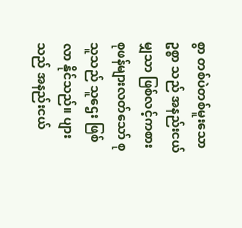စွာ တစ်ပဲတစ်မူးသော ဥစ္စာ သည် အနည်းငယ်မျှသာ ဖြစ်လင့်ကစား စုဖန်များလတ်သော် စုသူသည် သူဌေး ဖြစ်လာ နိုင်သည်။ ပျားသည် အနည်းငယ်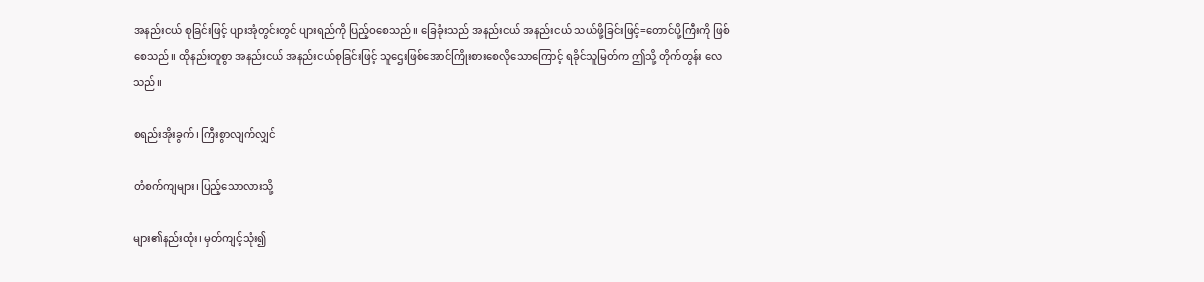အနည်းငယ် စုခြင်းဖြင့် ပျားအုံတွင်းတွင် ပျားရည်ကို ပြည့်ဝစေသည်။ ခြေခုံးသည် အနည်းငယ် အနည်းငယ် သယ်ဖို့ခြင်းဖြင့်=တောင်ပို့ကြီးကို ဖြစ်စေသည်။ ထိုနည်းတူစွာ အနည်းငယ် အနည်းငယ်စုခြင်းဖြင့် သူဌေးဖြစ်အောင်ကြိုးစားစေလိုသောကြောင့် ရခိုင်သူမြတ်က ဤသို့ တိုက်တွန်း လေသည်။

စရည်းအိုးခွက်၊ ကြီးစွာလျက်လျှင်

တံစက်ကျများ၊ ပြည့်သောလားသို့

များ၏နည်းထုံး၊ မှတ်ကျင့်သုံး၍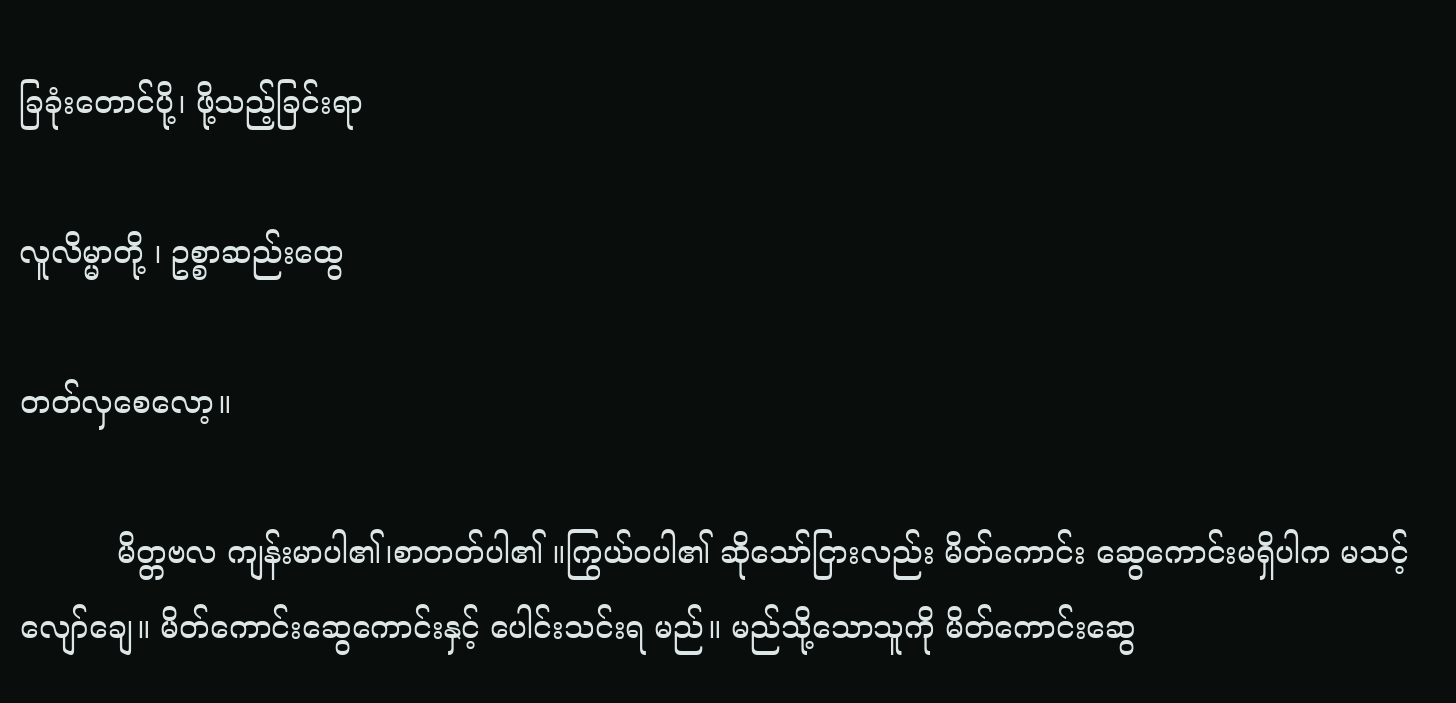ခြခုံးတောင်ပို့၊ ဖို့သည့်ခြင်းရာ

လူလိမ္မာတို့ ၊ ဥစ္စာဆည်းထွေ

တတ်လှစေလော့။

          မိတ္တဗလ ကျန်းမာပါ၏၊စာတတ်ပါ၏ ။ကြွယ်ဝပါ၏ ဆိုသော်ငြားလည်း မိတ်ကောင်း ဆွေကောင်းမရှိပါက မသင့်လျော်ချေ။ မိတ်ကောင်းဆွေကောင်းနှင့် ပေါင်းသင်းရ မည်။ မည်သို့သောသူကို မိတ်ကောင်းဆွေ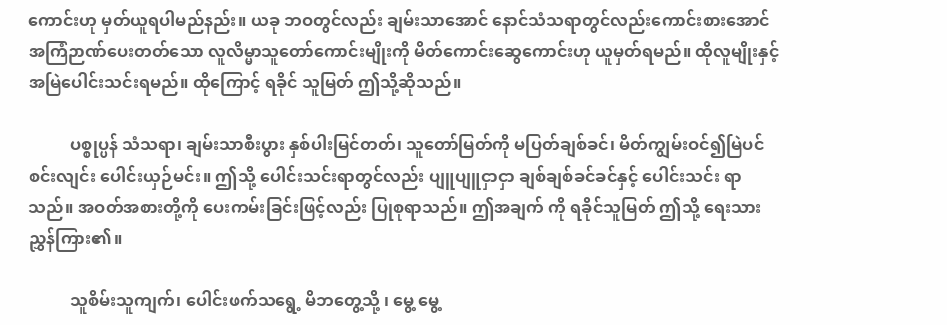ကောင်းဟု မှတ်ယူရပါမည်နည်း။ ယခု ဘဝတွင်လည်း ချမ်းသာအောင် နောင်သံသရာတွင်လည်းကောင်းစားအောင် အကြံဉာဏ်ပေးတတ်သော လူလိမ္မာသူတော်ကောင်းမျိုးကို မိတ်ကောင်းဆွေကောင်းဟု ယူမှတ်ရမည်။ ထိုလူမျိုးနှင့် အမြဲပေါင်းသင်းရမည်။ ထိုကြောင့် ရခိုင် သူမြတ် ဤသို့ဆိုသည်။

          ပစ္စုပ္ပန် သံသရာ၊ ချမ်းသာစီးပွား နှစ်ပါးမြင်တတ်၊ သူတော်မြတ်ကို မပြတ်ချစ်ခင်၊ မိတ်ကျွမ်းဝင်၍မြဲပင်စင်းလျင်း ပေါင်းယှဉ်မင်း။ ဤသို့ ပေါင်းသင်းရာတွင်လည်း ပျူပျူငှာငှာ ချစ်ချစ်ခင်ခင်နှင့် ပေါင်းသင်း ရာသည်။ အဝတ်အစားတို့ကို ပေးကမ်းခြင်းဖြင့်လည်း ပြုစုရာသည်။ ဤအချက် ကို ရခိုင်သူမြတ် ဤသို့ ရေးသားညွှန်ကြား၏။

          သူစိမ်းသူကျက်၊ ပေါင်းဖက်သရွေ့ မိဘတွေ့သို့ ၊ မွေ့ မွေ့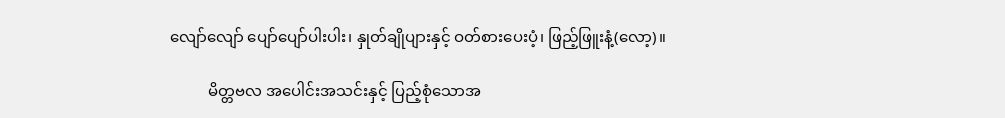လျော်လျော် ပျော်ပျော်ပါးပါး၊ နှုတ်ချိုပျားနှင့် ဝတ်စားပေးပံ့၊ ဖြည့်ဖြူးနံ့(လော့)။

          မိတ္တဗလ အပေါင်းအသင်းနှင့် ပြည့်စုံသောအ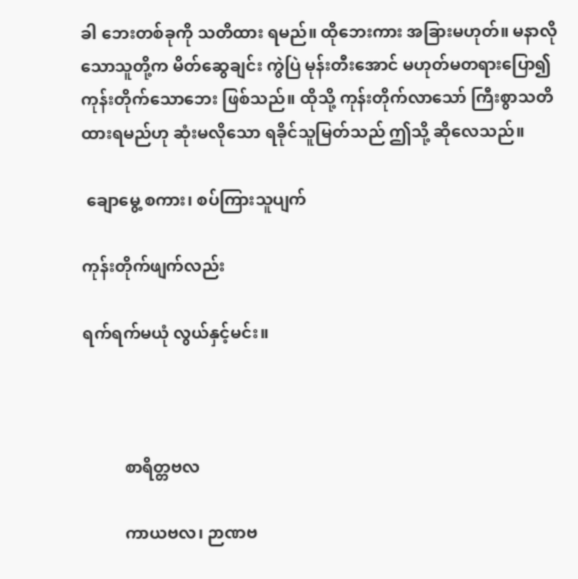ခါ ဘေးတစ်ခုကို သတိထား ရမည်။ ထိုဘေးကား အခြားမဟုတ်။ မနာလိုသောသူတို့က မိတ်ဆွေချင်း ကွဲပြဲ မုန်းတီးအောင် မဟုတ်မတရားပြော၍ ကုန်းတိုက်သောဘေး ဖြစ်သည်။ ထိုသို့ ကုန်းတိုက်လာသော် ကြီးစွာသတိထားရမည်ဟု ဆုံးမလိုသော ရခိုင်သူမြတ်သည် ဤသို့ ဆိုလေသည်။

 ချောမွေ့ စကား၊ စပ်ကြားသူပျက်

ကုန်းတိုက်ဖျက်လည်း

ရက်ရက်မယုံ လွယ်နှင့်မင်း။



          စာရိတ္တဗလ

          ကာယဗလ၊ ဉာဏဗ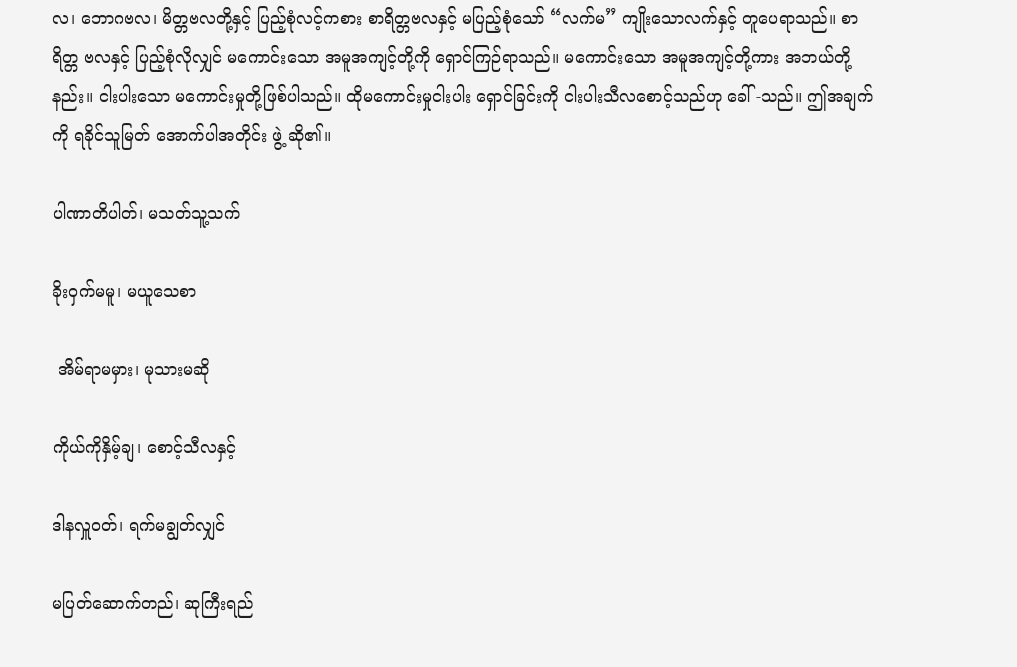လ၊ ဘောဂဗလ၊ မိတ္တဗလတို့နှင့် ပြည့်စုံလင့်ကစား စာရိတ္တဗလနှင့် မပြည့်စုံသော် “လက်မ” ကျိုးသောလက်နှင့် တူပေရာသည်။ စာရိတ္တ ဗလနှင့် ပြည့်စုံလိုလျှင် မကောင်းသော အမူအကျင့်တို့ကို ရှောင်ကြဉ်ရာသည်။ မကောင်းသော အမူအကျင့်တို့ကား အဘယ်တို့နည်း။ ငါးပါးသော မကောင်းမှုတို့ဖြစ်ပါသည်။ ထိုမကောင်းမှုငါးပါး ရှောင်ခြင်းကို ငါးပါးသီလစောင့်သည်ဟု ခေါ် -သည်။ ဤအချက်ကို ရခိုင်သူမြတ် အောက်ပါအတိုင်း ဖွဲ့ ဆို၏။

ပါဏာတိပါတ်၊ မသတ်သူ့သက်

ခိုးဝှက်မမူ၊ မယူသေစာ

 အိမ်ရာမမှား၊ မုသားမဆို

ကိုယ်ကိုနှိမ့်ချ၊ စောင့်သီလနှင့်

ဒါနလှူဝတ်၊ ရက်မချွတ်လျှင်

မပြတ်ဆောက်တည်၊ ဆုကြီးရည်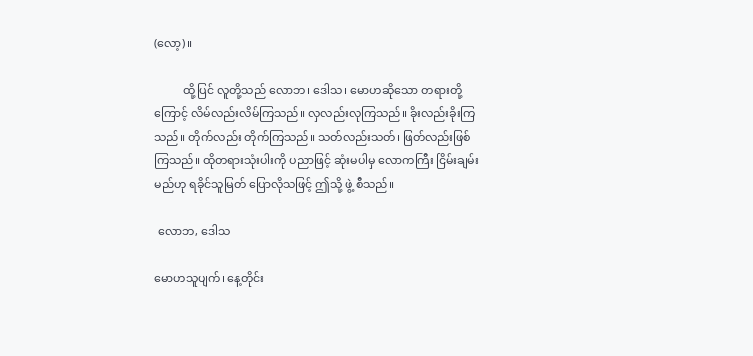(လော့)။

          ထို့ပြင် လူတို့သည် လောဘ၊ ဒေါသ၊ မောဟဆိုသော တရားတို့ကြောင့် လိမ်လည်းလိမ်ကြသည်။ လှလည်းလုကြသည်။ ခိုးလည်းခိုးကြသည်။ တိုက်လည်း တိုက်ကြသည်။ သတ်လည်းသတ်၊ ဖြတ်လည်းဖြစ်ကြသည်။ ထိုတရားသုံးပါးကို ပညာဖြင့် ဆုံးမပါမှ လောကကြီး ငြိမ်းချမ်းမည်ဟု ရခိုင်သူမြတ် ပြောလိုသဖြင့် ဤသို့ ဖွဲ့ စီသည်။

 လောဘ, ဒေါသ

မောဟသူပျက်၊ နေ့တိုင်း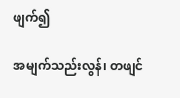ဖျက်၍

အမျက်သည်းလွန်၊ တဖျင်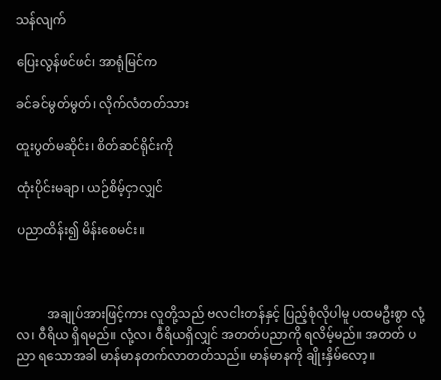သန်လျက်

ပြေးလွန်ဖင်ဖင်၊ အာရုံမြင်က

ခင်ခင်မွတ်မွတ်၊ လိုက်လံတတ်သား

ထူးပွတ်မဆိုင်း၊ စိတ်ဆင်ရိုင်းကို

ထုံးပိုင်းမချာ၊ ယဉ်စိမ့်ငှာလျှင်

ပညာထိန်း၍ မိန်းစေမင်း။



          အချုပ်အားဖြင့်ကား လူတို့သည် ဗလငါးတန်နှင့် ပြည့်စုံလိုပါမူ ပထမဦးစွာ လုံ့လ၊ ဝီရိယ ရှိရမည်။ လုံ့လ၊ ဝီရိယရှိလျှင် အတတ်ပညာကို ရလိမ့်မည်။ အတတ် ပညာ ရသောအခါ မာန်မာနတက်လာတတ်သည်။ မာန်မာနကို ချိုးနှိမ်လော့။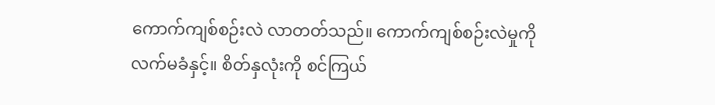ကောက်ကျစ်စဉ်းလဲ လာတတ်သည်။ ကောက်ကျစ်စဉ်းလဲမှုကို လက်မခံနှင့်။ စိတ်နှလုံးကို စင်ကြယ်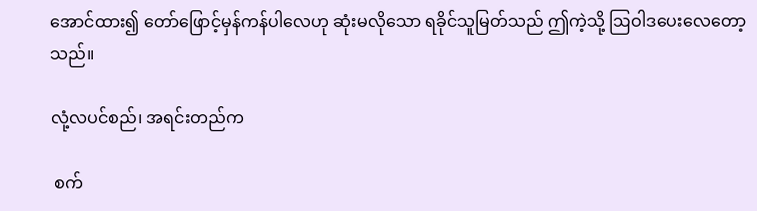အောင်ထား၍ တော်ဖြောင့်မှန်ကန်ပါလေဟု ဆုံးမလိုသော ရခိုင်သူမြတ်သည် ဤကဲ့သို့ ဩဝါဒပေးလေတော့သည်။

လုံ့လပင်စည်၊ အရင်းတည်က

 စက်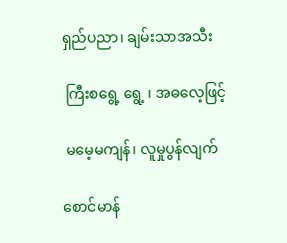ရှည်ပညာ၊ ချမ်းသာအသီး

 ကြီးစရွေ့ ရွေ့ ၊ အဓလေ့ဖြင့်

 မမေ့မကျန်၊ လူမှုပွန်လျက်

စောင်မာန်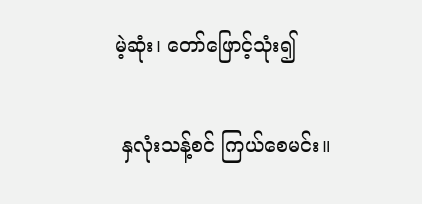မဲ့ဆုံး၊ တော်ဖြောင့်သုံး၍

 နှလုံးသန့်စင် ကြယ်စေမင်း။